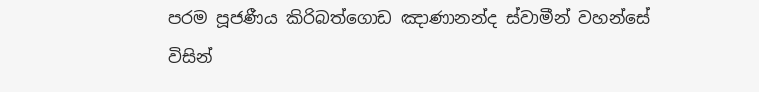පරම පූජණීය කිරිබත්ගොඩ ඤාණානන්ද ස්වාමීන් වහන්සේ විසින්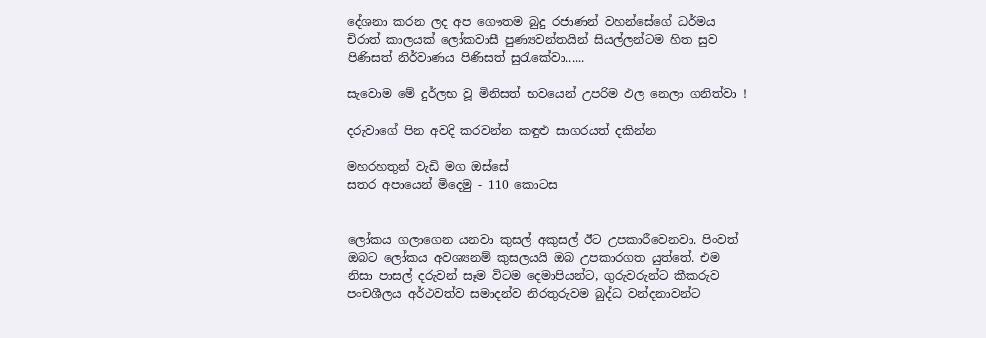දේශනා කරන ලද අප ගෞතම බුදු රජාණන් වහන්සේගේ ධර්මය චිරාත් කාලයක් ලෝකවාසී පුණ්‍යවන්තයින් සියල්ලන්ටම හිත සුව පිණිසත් නිර්වාණය පිණිසත් සුරැකේවා......

සැවොම මේ දුර්ලභ වූ මිනිසත් භවයෙන් උපරිම ඵල නෙලා ගනිත්වා !

දරුවාගේ පින අවදි කරවන්න කඳුළු සාගරයත් දකින්න

මහරහතුන් වැඩි මග ඔස්‌සේ
සතර අපායෙන් මිදෙමු - 110 කොටස


ලෝකය ගලාගෙන යනවා කුසල් අකුසල් ඊට උපකාරීවෙනවා. පිංවත් ඔබට ලෝකය අවශ්‍යනම් කුසලයයි ඔබ උපකාරගත යුත්තේ. එම නිසා පාසල් දරුවන් සෑම විටම දෙමාපියන්ට, ගුරුවරුන්ට කීකරුව පංචශීලය අර්ථවත්ව සමාදන්ව නිරතුරුවම බුද්ධ වන්දනාවන්ට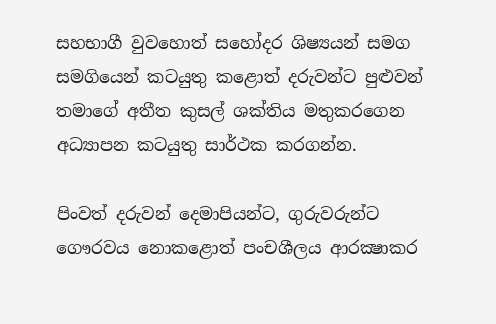සහභාගී වුවහොත් සහෝදර ශිෂ්‍යයන් සමග සමගියෙන් කටයුතු කළොත් දරුවන්ට පුළුවන් තමාගේ අතීත කුසල් ශක්‌තිය මතුකරගෙන අධ්‍යාපන කටයුතු සාර්ථක කරගන්න.

පිංවත් දරුවන් දෙමාපියන්ට, ගුරුවරුන්ට ගෞරවය නොකළොත් පංචශීලය ආරක්‍ෂාකර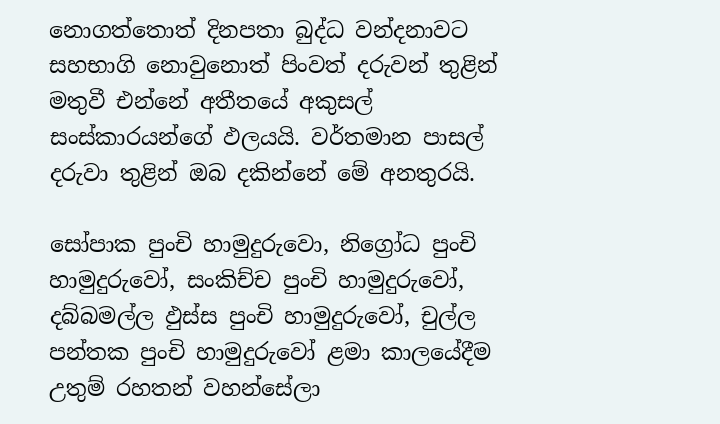නොගත්තොත් දිනපතා බුද්ධ වන්දනාවට සහභාගි නොවුනොත් පිංවත් දරුවන් තුළින් මතුවී එන්නේ අතීතයේ අකුසල් සංස්‌කාරයන්ගේ ඵලයයි. වර්තමාන පාසල් දරුවා තුළින් ඔබ දකින්නේ මේ අනතුරයි.

සෝපාක පුංචි හාමුදුරුවො, නිග්‍රෝධ පුංචි හාමුදුරුවෝ, සංකිච්ච පුංචි හාමුදුරුවෝ, දබ්බමල්ල ඵුස්‌ස පුංචි හාමුදුරුවෝ, චුල්ල පන්තක පුංචි හාමුදුරුවෝ ළමා කාලයේදීම උතුම් රහතන් වහන්සේලා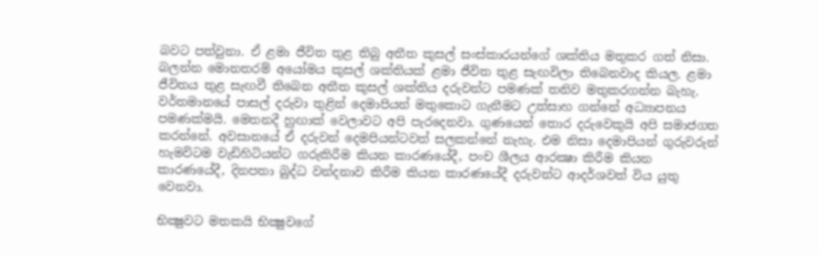බවට පත්වුනා. ඒ ළමා ජීවිත තුළ තිබු අතීත කුසල් සංස්‌කාරයන්ගේ ශක්‌තිය මතුකර ගත් නිසා. බලන්න මොනතරම් අයෝමය කුසල් ශක්‌තියක්‌ ළමා ජීවිත තුළ සැඟවිලා තිබෙනවාද කියල. ළමා ජීවිතය තුළ සැඟවී තිබෙන අතීත කුසල් ශක්‌තිය දරුවන්ට පමණක්‌ තනිව මතුකරගන්න බැහැ. වර්තමානයේ පාසල් දරුවා තුළින් දෙමාපියන් මතුකොට ගැනීමට උත්සාහ ගන්නේ අධ්‍යාපනය පමණක්‌මයි. මෙතනදී හුඟාක්‌ වෙලාවට අපි පැරදෙනවා. ගුණයෙන් තොර දරුවෙකුයි අපි සමාජගත කරන්නේ. අවසානයේ ඒ දරුවන් දෙමපියන්ටවත් සලකන්නේ නැහැ. එම නිසා දෙමාපියන් ගුරුවරුන් හැමවිටම වැඩිහිටියන්ට ගරුකිරීම කියන කාරණයේදී, පංච ශීලය ආරක්‍ෂා කිරීම කියන කාරණයේදී, දිනපතා බුද්ධ වන්දනාව කිරීම කියන කාරණයේදී දරුවන්ට ආදර්ශවත් විය යුතු වෙනවා.

භික්‍ෂුවට මතකයි භික්‍ෂුවගේ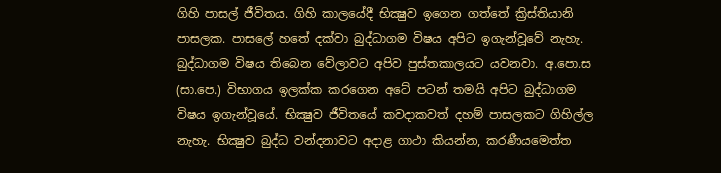ගිහි පාසල් ජීවිතය. ගිහි කාලයේදී භික්‍ෂුව ඉගෙන ගත්තේ ක්‍රිස්‌තියානි පාසලක. පාසලේ හතේ දක්‌වා බුද්ධාගම විෂය අපිට ඉගැන්වූවේ නැහැ. බුද්ධාගම විෂය තිබෙන වේලාවට අපිව පුස්‌තකාලයට යවනවා. අ.පො.ස (සා.පෙ.) විභාගය ඉලක්‌ක කරගෙන අටේ පටන් තමයි අපිට බුද්ධාගම විෂය ඉගැන්වූයේ. භික්‍ෂුව ජීවිතයේ කවදාකවත් දහම් පාසලකට ගිහිල්ල නැහැ. භික්‍ෂුව බුද්ධ වන්දනාවට අදාළ ගාථා කියන්න, කරණීයමෙත්ත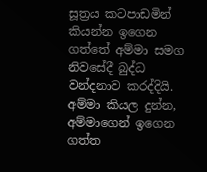සූත්‍රය කටපාඩමින් කියන්න ඉගෙන ගත්තේ අම්මා සමග නිවසේදී බුද්ධ වන්දනාව කරද්දියි. අම්මා කියල දුන්න, අම්මාගෙන් ඉගෙන ගත්ත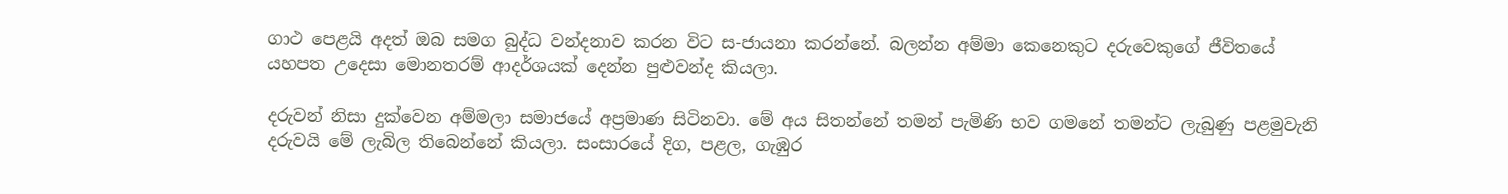ගාථ පෙළයි අදත් ඔබ සමග බුද්ධ වන්දනාව කරන විට ස-ජායනා කරන්නේ. බලන්න අම්මා කෙනෙකුට දරුවෙකුගේ ජීවිතයේ යහපත උදෙසා මොනතරම් ආදර්ශයක්‌ දෙන්න පුළුවන්ද කියලා.

දරුවන් නිසා දුක්‌වෙන අම්මලා සමාජයේ අප්‍රමාණ සිටිනවා. මේ අය සිතන්නේ තමන් පැමිණි භව ගමනේ තමන්ට ලැබුණු පළමුවැනි දරුවයි මේ ලැබිල තිබෙන්නේ කියලා. සංසාරයේ දිග, පළල, ගැඹුර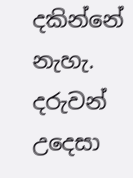දකින්නේ නැහැ. දරුවන් උදෙසා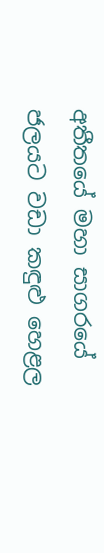අතීතයේ මහා සාගරයේ ජලයට වඩා කඳුළු හෙළල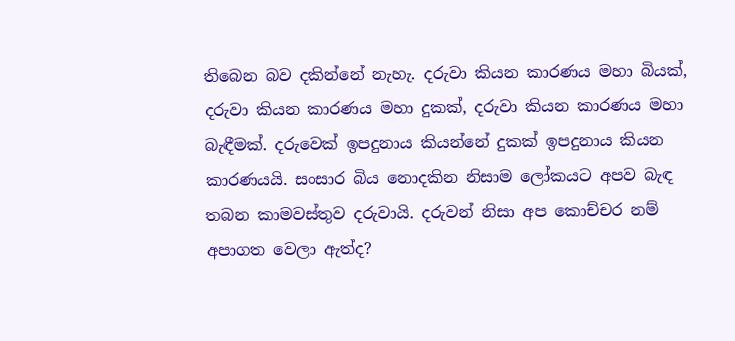තිබෙන බව දකින්නේ නැහැ. දරුවා කියන කාරණය මහා බියක්‌, දරුවා කියන කාරණය මහා දුකක්‌, දරුවා කියන කාරණය මහා බැඳීමක්‌. දරුවෙක්‌ ඉපදුනාය කියන්නේ දුකක්‌ ඉපදුනාය කියන කාරණයයි. සංසාර බිය නොදකින නිසාම ලෝකයට අපව බැඳ තබන කාමවස්‌තුව දරුවායි. දරුවන් නිසා අප කොච්චර නම් අපාගත වෙලා ඇත්ද?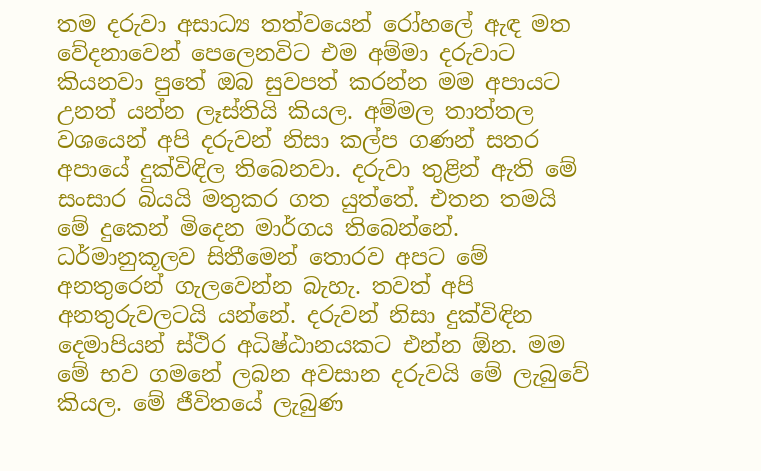තම දරුවා අසාධ්‍ය තත්වයෙන් රෝහලේ ඇඳ මත වේදනාවෙන් පෙලෙනවිට එම අම්මා දරුවාට කියනවා පුතේ ඔබ සුවපත් කරන්න මම අපායට උනත් යන්න ලෑස්‌තියි කියල. අම්මල තාත්තල වශයෙන් අපි දරුවන් නිසා කල්ප ගණන් සතර අපායේ දුක්‌විඳිල තිබෙනවා. දරුවා තුළින් ඇති මේ සංසාර බියයි මතුකර ගත යුත්තේ. එතන තමයි මේ දුකෙන් මිදෙන මාර්ගය තිබෙන්නේ. ධර්මානුකූලව සිතීමෙන් තොරව අපට මේ අනතුරෙන් ගැලවෙන්න බැහැ. තවත් අපි අනතුරුවලටයි යන්නේ. දරුවන් නිසා දුක්‌විඳින දෙමාපියන් ස්‌ථිර අධිෂ්ඨානයකට එන්න ඕන. මම මේ භව ගමනේ ලබන අවසාන දරුවයි මේ ලැබුවේ කියල. මේ ජීවිතයේ ලැබුණ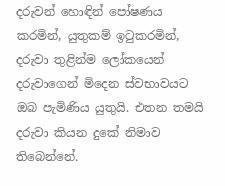දරුවන් හොඳින් පෝෂණය කරමින්, යුතුකම් ඉටුකරමින්, දරුවා තුළින්ම ලෝකයෙන් දරුවාගෙන් මිදෙන ස්‌වභාවයට ඔබ පැමිණිය යුතුයි. එතන තමයි දරුවා කියන දුකේ නිමාව තිබෙන්නේ.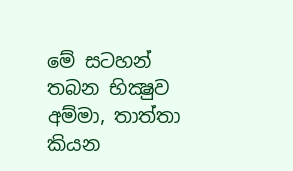මේ සටහන් තබන භික්‍ෂුව අම්මා, තාත්තා කියන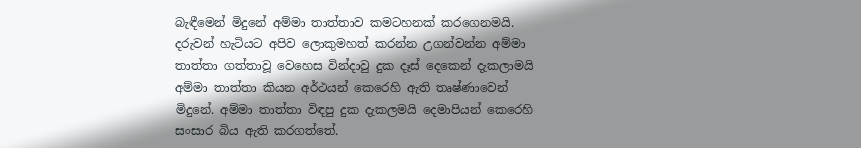බැඳීමෙන් මිදුනේ අම්මා තාත්තාව කමටහනක්‌ කරගෙනමයි. දරුවන් හැටියට අපිව ලොකුමහත් කරන්න උගන්වන්න අම්මා තාත්තා ගත්තාවූ වෙහෙස වින්දාවු දුක දෑස්‌ දෙකෙන් දැකලාමයි අම්මා තාත්තා කියන අර්ථයන් කෙරෙහි ඇති තෘෂ්ණාවෙන් මිදුනේ. අම්මා තාත්තා විඳපු දුක දැකලමයි දෙමාපියන් කෙරෙහි සංසාර බිය ඇති කරගත්තේ.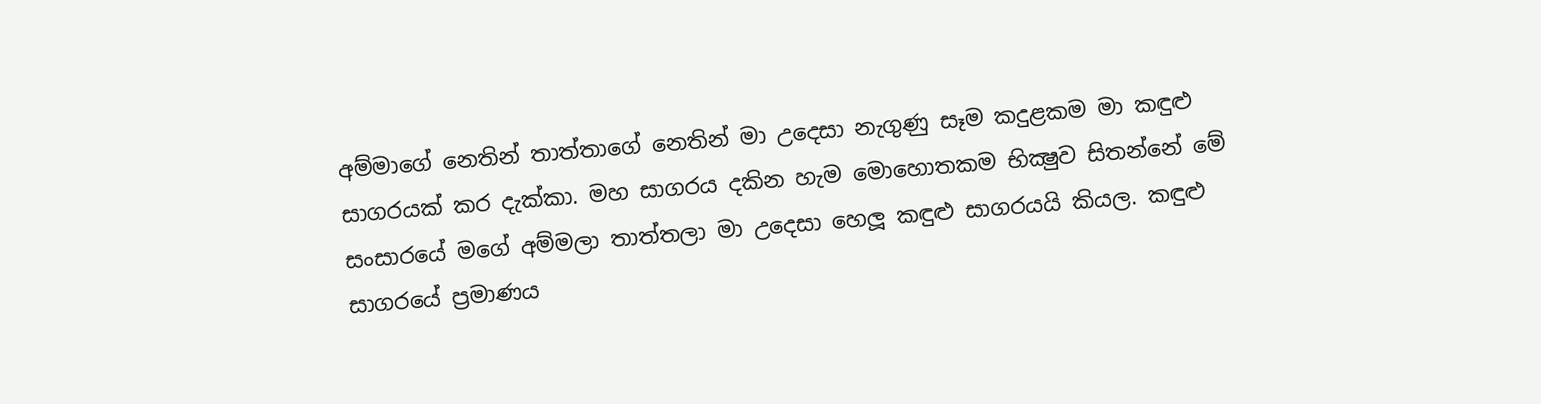අම්මාගේ නෙතින් තාත්තාගේ නෙතින් මා උදෙසා නැගුණු සෑම කදුළකම මා කඳුළු සාගරයක්‌ කර දැක්‌කා. මහ සාගරය දකින හැම මොහොතකම භික්‍ෂුව සිතන්නේ මේ සංසාරයේ මගේ අම්මලා තාත්තලා මා උදෙසා හෙලූ කඳුළු සාගරයයි කියල. කඳුළු සාගරයේ ප්‍රමාණය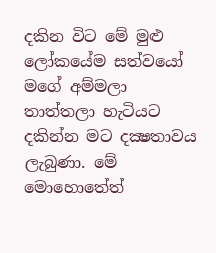දකින විට මේ මුළු ලෝකයේම සත්වයෝ මගේ අම්මලා තාත්තලා හැටියට දකින්න මට දක්‍ෂතාවය ලැබුණා. මේ මොහොතේත්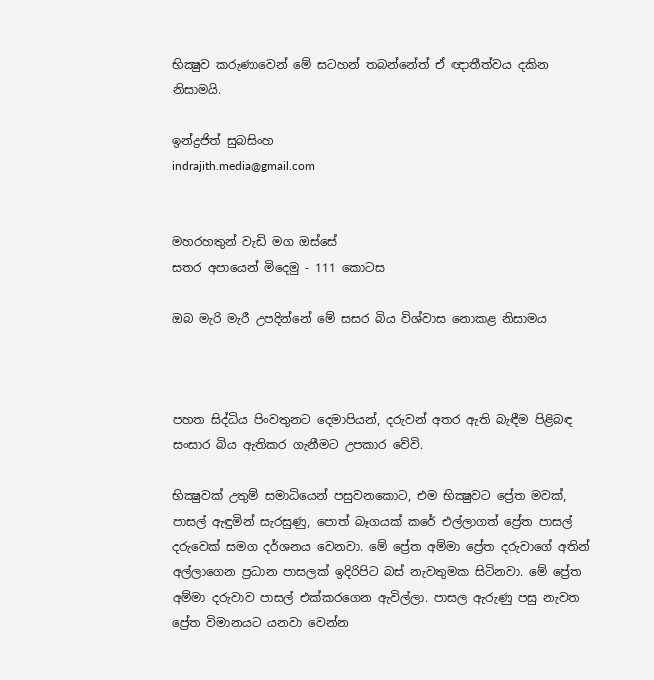භික්‍ෂුව කරුණාවෙන් මේ සටහන් තබන්නේත් ඒ ඥාතීත්වය දකින නිසාමයි.

ඉන්ද්‍රජිත් සුබසිංහ
indrajith.media@gmail.com


මහරහතුන් වැඩි මග ඔස්‌සේ
සතර අපායෙන් මිදෙමු - 111 කොටස

ඔබ මැරි මැරී උපදින්නේ මේ සසර බිය විශ්වාස නොකළ නිසාමය



පහත සිද්ධිය පිංවතුනට දෙමාපියන්, දරුවන් අතර ඇති බැඳීම පිළිබඳ සංසාර බිය ඇතිකර ගැනීමට උපකාර වේවි.

භික්‍ෂුවක්‌ උතුම් සමාධියෙන් පසුවනකොට, එම භික්‍ෂුවට ප්‍රේත මවක්‌, පාසල් ඇඳුමින් සැරසුණු, පොත් බෑගයක්‌ කරේ එල්ලාගත් ප්‍රේත පාසල් දරුවෙක්‌ සමග දර්ශනය වෙනවා. මේ ප්‍රේත අම්මා ප්‍රේත දරුවාගේ අතින් අල්ලාගෙන ප්‍රධාන පාසලක්‌ ඉදිරිපිට බස්‌ නැවතුමක සිටිනවා. මේ ප්‍රේත අම්මා දරුවාව පාසල් එක්‌කරගෙන ඇවිල්ලා. පාසල ඇරුණු පසු නැවත ප්‍රේත විමානයට යනවා වෙන්න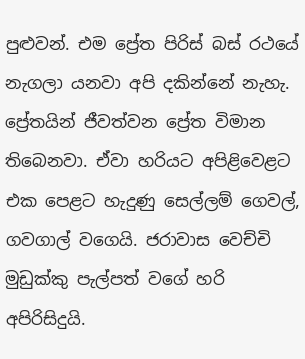පුළුවන්. එම ප්‍රේත පිරිස්‌ බස්‌ රථයේ නැගලා යනවා අපි දකින්නේ නැහැ. ප්‍රේතයින් ජීවත්වන ප්‍රේත විමාන තිබෙනවා. ඒවා හරියට අපිළිවෙළට එක පෙළට හැදුණු සෙල්ලම් ගෙවල්, ගවගාල් වගෙයි. ජරාවාස වෙච්චි මුඩුක්‌කු පැල්පත් වගේ හරි අපිරිසිදුයි.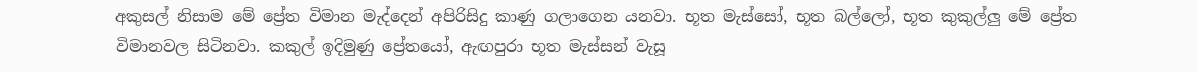අකුසල් නිසාම මේ ප්‍රේත විමාන මැද්දෙන් අපිරිසිදු කාණු ගලාගෙන යනවා. භූත මැස්‌සෝ, භූත බල්ලෝ, භූත කුකුල්ලු මේ ප්‍රේත විමානවල සිටිනවා. කකුල් ඉදිමුණු ප්‍රේතයෝ, ඇඟපුරා භූත මැස්‌සන් වැසූ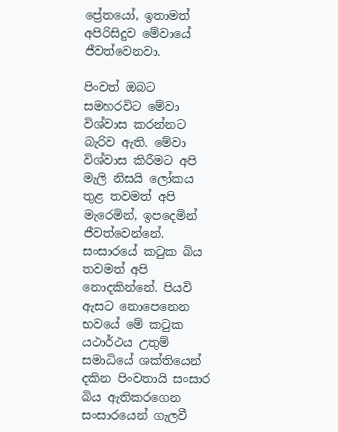ප්‍රේතයෝ, ඉතාමත් අපිරිසිදුව මේවායේ ජීවත්වෙනවා.

පිංවත් ඔබට සමහරවිට මේවා විශ්වාස කරන්නට බැරිව ඇති. මේවා විශ්වාස කිරීමට අපි මැලි නිසයි ලෝකය තුළ තවමත් අපි මැරෙමින්, ඉපදෙමින් ජීවත්වෙන්නේ. සංසාරයේ කටුක බිය තවමත් අපි නොදකින්නේ. පියවි ඇසට නොපෙනෙන භවයේ මේ කටුක යථාර්ථය උතුම් සමාධියේ ශක්‌තියෙන් දකින පිංවතායි සංසාර බිය ඇතිකරගෙන සංසාරයෙන් ගැලවී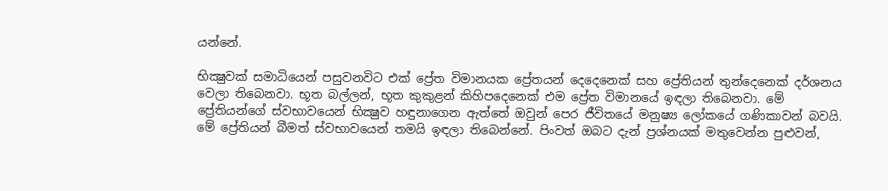යන්නේ.

භික්‍ෂුවක්‌ සමාධියෙන් පසුවනවිට එක්‌ ප්‍රේත විමානයක ප්‍රේතයන් දෙදෙනෙක්‌ සහ ප්‍රේතියන් තුන්දෙනෙක්‌ දර්ශනය වෙලා තිබෙනවා. භූත බල්ලන්, භූත කුකුළන් කිහිපදෙනෙක්‌ එම ප්‍රේත විමානයේ ඉඳලා තිබෙනවා. මේ ප්‍රේතියන්ගේ ස්‌වභාවයෙන් භික්‍ෂුව හඳුනාගෙන ඇත්තේ ඔවුන් පෙර ජීවිතයේ මනුෂ්‍ය ලෝකයේ ගණිකාවන් බවයි. මේ ප්‍රේතියන් බීමත් ස්‌වභාවයෙන් තමයි ඉඳලා තිබෙන්නේ. පිංවත් ඔබට දැන් ප්‍රශ්නයක්‌ මතුවෙන්න පුළුවන්,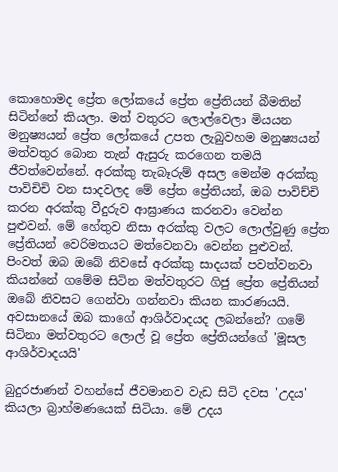කොහොමද ප්‍රේත ලෝකයේ ප්‍රේත ප්‍රේතියන් බීමතින් සිටින්නේ කියලා. මත් වතුරට ලොල්වෙලා මියයන මනුෂ්‍යයන් ප්‍රේත ලෝකයේ උපත ලැබුවහම මනුෂ්‍යයන් මත්වතුර බොන තැන් ඇසුරු කරගෙන තමයි ජීවත්වෙන්නේ. අරක්‌කු තැබෑරුම් අසල මෙන්ම අරක්‌කු පාවිචිචි වන සාදවලද මේ ප්‍රේත ප්‍රේතියන්, ඔබ පාවිච්චි කරන අරක්‌කු වීදුරුව ආඝ්‍රාණය කරනවා වෙන්න පුළුවන්. මේ හේතුව නිසා අරක්‌කු වලට ලොල්වුණු ප්‍රේත ප්‍රේතියන් වෙරිමතයට මත්වෙනවා වෙන්න පුළුවන්. පිංවත් ඔබ ඔබේ නිවසේ අරක්‌කු සාදයක්‌ පවත්වනවා කියන්නේ ගමේම සිටින මත්වතුරට ගිජු ප්‍රේත ප්‍රේතියන් ඔබේ නිවසට ගෙන්වා ගන්නවා කියන කාරණයයි. අවසානයේ ඔබ කාගේ ආශිර්වාදයද ලබන්නේ? ගමේ සිටිනා මත්වතුරට ලොල් වූ ප්‍රේත ප්‍රේතියන්ගේ 'මූසල ආශිර්වාදයයි'

බුදුරජාණන් වහන්සේ ජීවමානව වැඩ සිටි දවස 'උදය' කියලා බ්‍රාහ්මණයෙක්‌ සිටියා. මේ උදය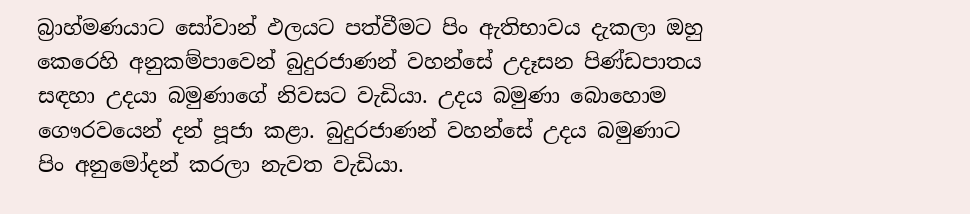බ්‍රාහ්මණයාට සෝවාන් ඵලයට පත්වීමට පිං ඇතිභාවය දැකලා ඔහු කෙරෙහි අනුකම්පාවෙන් බුදුරජාණන් වහන්සේ උදෑසන පිණ්‌ඩපාතය සඳහා උදයා බමුණාගේ නිවසට වැඩියා. උදය බමුණා බොහොම ගෞරවයෙන් දන් පූජා කළා. බුදුරජාණන් වහන්සේ උදය බමුණාට පිං අනුමෝදන් කරලා නැවත වැඩියා.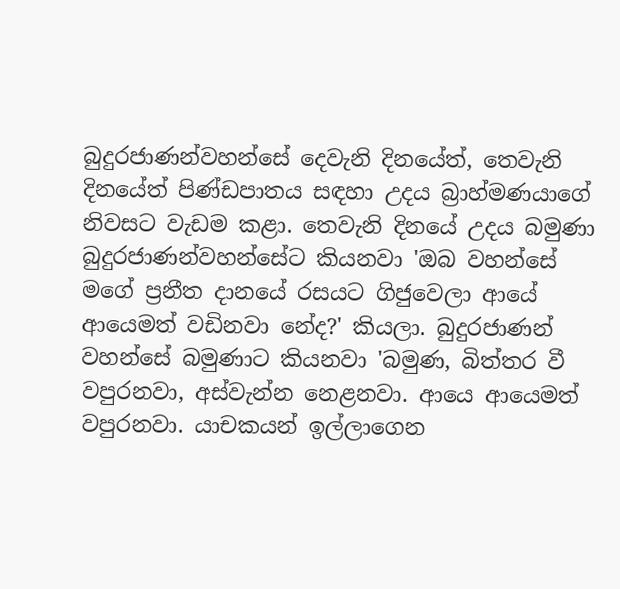බුදුරජාණන්වහන්සේ දෙවැනි දිනයේත්, තෙවැනි දිනයේත් පිණ්‌ඩපාතය සඳහා උදය බ්‍රාහ්මණයාගේ නිවසට වැඩම කළා. තෙවැනි දිනයේ උදය බමුණා බුදුරජාණන්වහන්සේට කියනවා 'ඔබ වහන්සේ මගේ ප්‍රනීත දානයේ රසයට ගිජුවෙලා ආයේ ආයෙමත් වඩිනවා නේද?' කියලා. බුදුරජාණන් වහන්සේ බමුණාට කියනවා 'බමුණ, බිත්තර වී වපුරනවා, අස්‌වැන්න නෙළනවා. ආයෙ ආයෙමත් වපුරනවා. යාචකයන් ඉල්ලාගෙන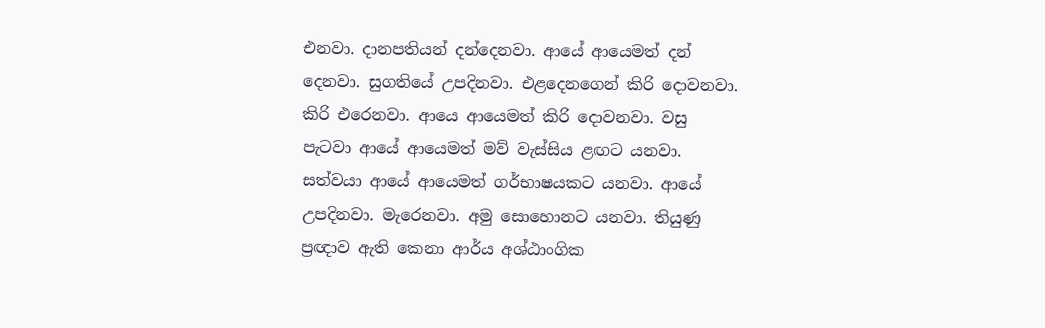එනවා. දානපතියන් දන්දෙනවා. ආයේ ආයෙමත් දන් දෙනවා. සුගතියේ උපදිනවා. එළදෙනගෙන් කිරි දොවනවා. කිරි එරෙනවා. ආයෙ ආයෙමත් කිරි දොවනවා. වසු පැටවා ආයේ ආයෙමත් මව් වැස්‌සිය ළඟට යනවා. සත්වයා ආයේ ආයෙමත් ගර්භාෂයකට යනවා. ආයේ උපදිනවා. මැරෙනවා. අමු සොහොනට යනවා. තියුණු ප්‍රඥාව ඇති කෙනා ආර්ය අශ්ඨාංගික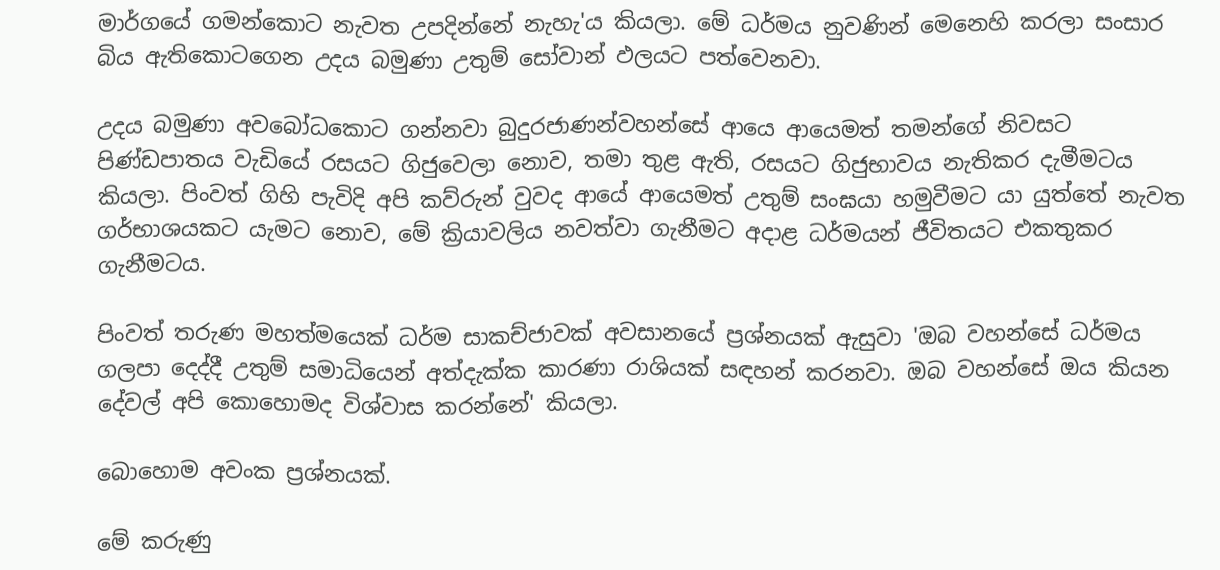මාර්ගයේ ගමන්කොට නැවත උපදින්නේ නැහැ'ය කියලා. මේ ධර්මය නුවණින් මෙනෙහි කරලා සංසාර බිය ඇතිකොටගෙන උදය බමුණා උතුම් සෝවාන් ඵලයට පත්වෙනවා.

උදය බමුණා අවබෝධකොට ගන්නවා බුදුරජාණන්වහන්සේ ආයෙ ආයෙමත් තමන්ගේ නිවසට පිණ්‌ඩපාතය වැඩියේ රසයට ගිජුවෙලා නොව, තමා තුළ ඇති, රසයට ගිජුභාවය නැතිකර දැමීමටය කියලා. පිංවත් ගිහි පැවිදි අපි කව්රුන් වුවද ආයේ ආයෙමත් උතුම් සංඝයා හමුවීමට යා යුත්තේ නැවත ගර්භාශයකට යැමට නොව, මේ ක්‍රියාවලිය නවත්වා ගැනීමට අදාළ ධර්මයන් ජීවිතයට එකතුකර ගැනීමටය.

පිංවත් තරුණ මහත්මයෙක්‌ ධර්ම සාකච්ජාවක්‌ අවසානයේ ප්‍රශ්නයක්‌ ඇසුවා 'ඔබ වහන්සේ ධර්මය ගලපා දෙද්දී උතුම් සමාධියෙන් අත්දැක්‌ක කාරණා රාශියක්‌ සඳහන් කරනවා. ඔබ වහන්සේ ඔය කියන දේවල් අපි කොහොමද විශ්වාස කරන්නේ' කියලා.

බොහොම අවංක ප්‍රශ්නයක්‌.

මේ කරුණු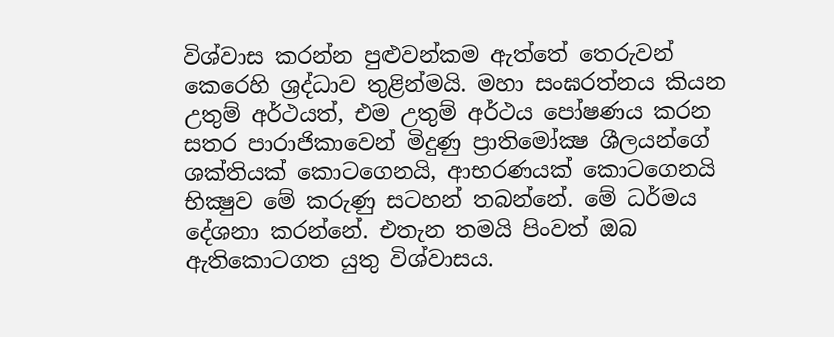විශ්වාස කරන්න පුළුවන්කම ඇත්තේ තෙරුවන් කෙරෙහි ශ්‍රද්ධාව තුළින්මයි. මහා සංඝරත්නය කියන උතුම් අර්ථයත්, එම උතුම් අර්ථය පෝෂණය කරන සතර පාරාජිකාවෙන් මිදුණු ප්‍රාතිමෝක්‍ෂ ශීලයන්ගේ ශක්‌තියක්‌ කොටගෙනයි, ආභරණයක්‌ කොටගෙනයි භික්‍ෂුව මේ කරුණු සටහන් තබන්නේ. මේ ධර්මය දේශනා කරන්නේ. එතැන තමයි පිංවත් ඔබ ඇතිකොටගත යුතු විශ්වාසය.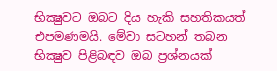භික්‍ෂුවට ඔබට දිය හැකි සහතිකයත් එපමණමයි. මේවා සටහන් තබන භික්‍ෂුව පිළිබඳව ඔබ ප්‍රශ්නයක්‌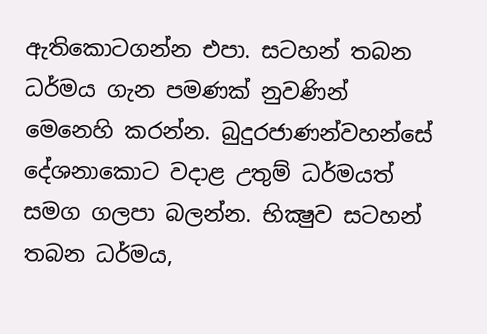ඇතිකොටගන්න එපා. සටහන් තබන ධර්මය ගැන පමණක්‌ නුවණින් මෙනෙහි කරන්න. බුදුරජාණන්වහන්සේ දේශනාකොට වදාළ උතුම් ධර්මයත් සමග ගලපා බලන්න. භික්‍ෂුව සටහන් තබන ධර්මය,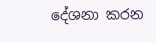දේශනා කරන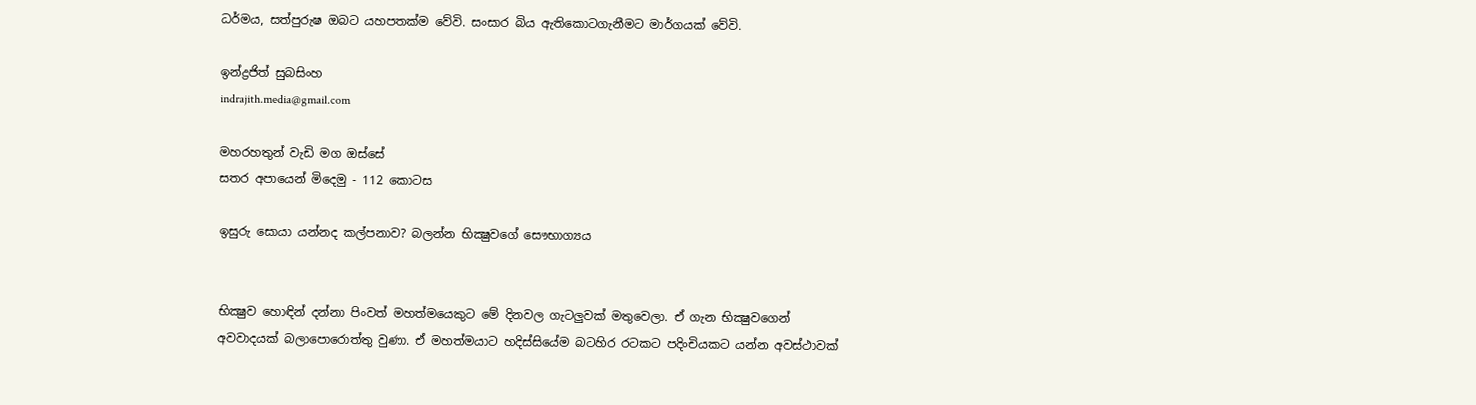ධර්මය, සත්පුරුෂ ඔබට යහපතක්‌ම වේවි. සංසාර බිය ඇතිකොටගැනීමට මාර්ගයක්‌ වේවි.

ඉන්ද්‍රජිත් සුබසිංහ
indrajith.media@gmail.com

මහරහතුන් වැඩි මග ඔස්‌සේ
සතර අපායෙන් මිදෙමු - 112 කොටස

ඉසුරු සොයා යන්නද කල්පනාව? බලන්න භික්‍ෂුවගේ සෞභාග්‍යය


භික්‍ෂුව හොඳින් දන්නා පිංවත් මහත්මයෙකුට මේ දිනවල ගැටලුවක්‌ මතුවෙලා. ඒ ගැන භික්‍ෂුවගෙන් අවවාදයක්‌ බලාපොරොත්තු වුණා. ඒ මහත්මයාට හදිස්‌සියේම බටහිර රටකට පදිංචියකට යන්න අවස්‌ථාවක්‌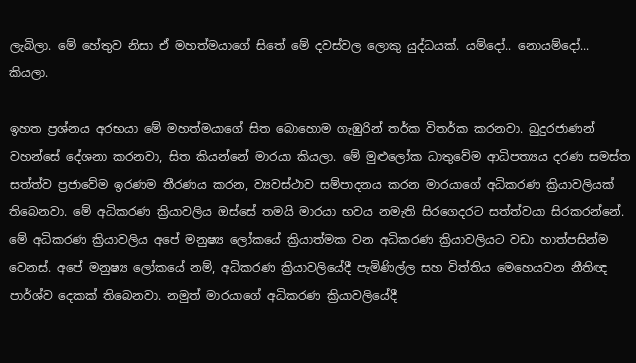ලැබිලා. මේ හේතුව නිසා ඒ මහත්මයාගේ සිතේ මේ දවස්‌වල ලොකු යුද්ධයක්‌. යම්දෝ.. නොයම්දෝ... කියලා.

ඉහත ප්‍රශ්නය අරභයා මේ මහත්මයාගේ සිත බොහොම ගැඹුරින් තර්ක විතර්ක කරනවා. බුදුරජාණන් වහන්සේ දේශනා කරනවා, සිත කියන්නේ මාරයා කියලා. මේ මුළුලෝක ධාතුවේම ආධිපත්‍යය දරණ සමස්‌ත සත්ත්ව ප්‍රජාවේම ඉරණම තීරණය කරන, ව්‍යවස්‌ථාව සම්පාදනය කරන මාරයාගේ අධිකරණ ක්‍රියාවලියක්‌ තිබෙනවා. මේ අධිකරණ ක්‍රියාවලිය ඔස්‌සේ තමයි මාරයා භවය නමැති සිරගෙදරට සත්ත්වයා සිරකරන්නේ. මේ අධිකරණ ක්‍රියාවලිය අපේ මනුෂ්‍ය ලෝකයේ ක්‍රියාත්මක වන අධිකරණ ක්‍රියාවලියට වඩා හාත්පසින්ම වෙනස්‌. අපේ මනුෂ්‍ය ලෝකයේ නම්, අධිකරණ ක්‍රියාවලියේදී පැමිණිල්ල සහ විත්තිය මෙහෙයවන නීතිඥ පාර්ශ්ව දෙකක්‌ තිබෙනවා. නමුත් මාරයාගේ අධිකරණ ක්‍රියාවලියේදී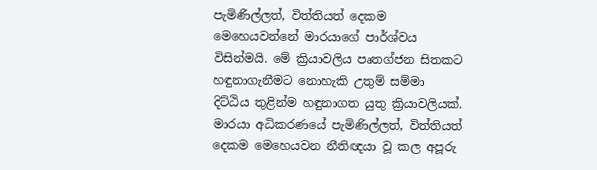පැමිණිල්ලත්, විත්තියත් දෙකම මෙහෙයවන්නේ මාරයාගේ පාර්ශ්වය විසින්මයි. මේ ක්‍රියාවලිය පෘතග්ජන සිතකට හඳුනාගැනීමට නොහැකි උතුම් සම්මා දිට්‌ඨිය තුළින්ම හඳුනාගත යුතු ක්‍රියාවලියක්‌. මාරයා අධිකරණයේ පැමිණිල්ලත්, විත්තියත් දෙකම මෙහෙයවන නීතිඥයා වූ කල අපූරු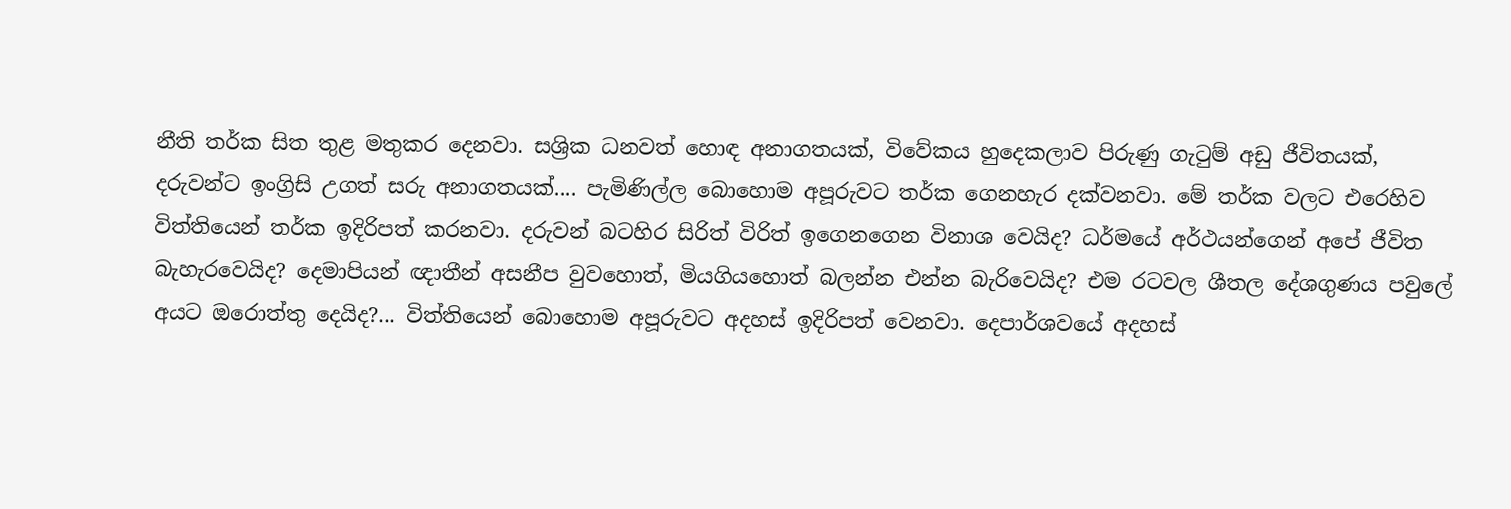නීති තර්ක සිත තුළ මතුකර දෙනවා. සශ්‍රික ධනවත් හොඳ අනාගතයක්‌, විවේකය හුදෙකලාව පිරුණු ගැටුම් අඩු ජීවිතයක්‌, දරුවන්ට ඉංග්‍රිසි උගත් සරු අනාගතයක්‌.... පැමිණිල්ල බොහොම අපූරුවට තර්ක ගෙනහැර දක්‌වනවා. මේ තර්ක වලට එරෙහිව විත්තියෙන් තර්ක ඉදිරිපත් කරනවා. දරුවන් බටහිර සිරිත් විරිත් ඉගෙනගෙන විනාශ වෙයිද? ධර්මයේ අර්ථයන්ගෙන් අපේ ජීවිත බැහැරවෙයිද? දෙමාපියන් ඥාතීන් අසනීප වුවහොත්, මියගියහොත් බලන්න එන්න බැරිවෙයිද? එම රටවල ශීතල දේශගුණය පවුලේ අයට ඔරොත්තු දෙයිද?... විත්තියෙන් බොහොම අපූරුවට අදහස්‌ ඉදිරිපත් වෙනවා. දෙපාර්ශවයේ අදහස්‌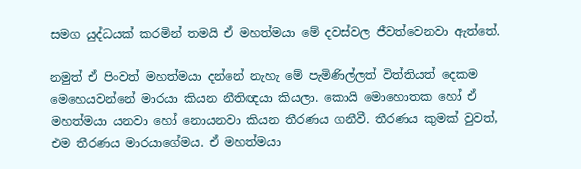සමග යුද්ධයක්‌ කරමින් තමයි ඒ මහත්මයා මේ දවස්‌වල ජීවත්වෙනවා ඇත්තේ.

නමුත් ඒ පිංවත් මහත්මයා දන්නේ නැහැ මේ පැමිණිල්ලත් විත්තියත් දෙකම මෙහෙයවන්නේ මාරයා කියන නීතිඥයා කියලා. කොයි මොහොතක හෝ ඒ මහත්මයා යනවා හෝ නොයනවා කියන තීරණය ගනීවී. තීරණය කුමක්‌ වුවත්, එම තීරණය මාරයාගේමය. ඒ මහත්මයා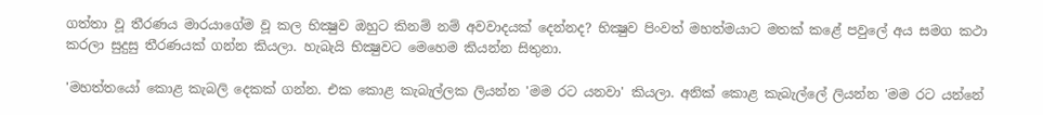ගත්තා වූ තීරණය මාරයාගේම වූ කල භික්‍ෂුව ඔහුට කිනම් නම් අවවාදයක්‌ දෙන්නද? භික්‍ෂුව පිංවත් මහත්මයාට මතක්‌ කළේ පවුලේ අය සමග කථා කරලා සුදුසු තීරණයක්‌ ගන්න කියලා. හැබැයි භික්‍ෂුවට මෙහෙම කියන්න සිතුනා.

'මහත්තයෝ කොළ කැබලි දෙකක්‌ ගන්න. එක කොළ කැබැල්ලක ලියන්න 'මම රට යනවා' කියලා. අනික්‌ කොළ කැබැල්ලේ ලියන්න 'මම රට යන්නේ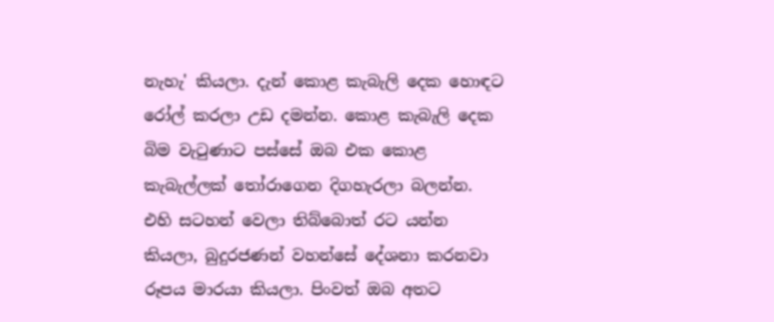නැහැ' කියලා. දැන් කොළ කැබැලි දෙක හොඳට රෝල් කරලා උඩ දමන්න. කොළ කැබැලි දෙක බිම වැටුණාට පස්‌සේ ඔබ එක කොළ කැබැල්ලක්‌ තෝරාගෙන දිගහැරලා බලන්න. එහි සටහන් වෙලා තිබ්බොත් රට යන්න කියලා, බුදුරජණන් වහන්සේ දේශනා කරනවා රූපය මාරයා කියලා. පිංවත් ඔබ අතට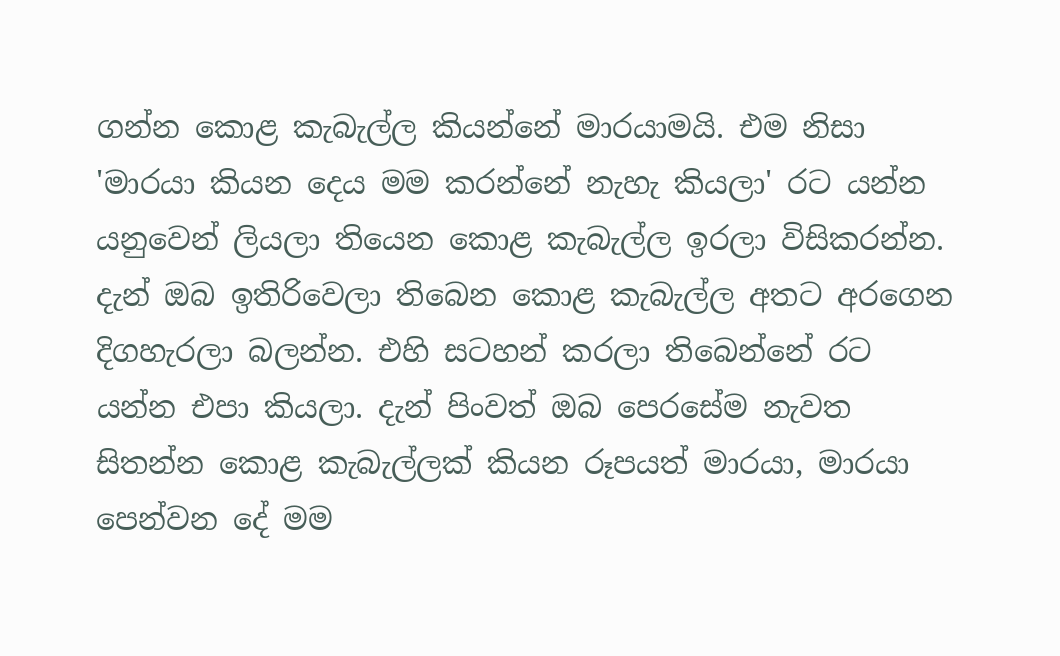ගන්න කොළ කැබැල්ල කියන්නේ මාරයාමයි. එම නිසා 'මාරයා කියන දෙය මම කරන්නේ නැහැ කියලා' රට යන්න යනුවෙන් ලියලා තියෙන කොළ කැබැල්ල ඉරලා විසිකරන්න. දැන් ඔබ ඉතිරිවෙලා තිබෙන කොළ කැබැල්ල අතට අරගෙන දිගහැරලා බලන්න. එහි සටහන් කරලා තිබෙන්නේ රට යන්න එපා කියලා. දැන් පිංවත් ඔබ පෙරසේම නැවත සිතන්න කොළ කැබැල්ලක්‌ කියන රූපයත් මාරයා, මාරයා පෙන්වන දේ මම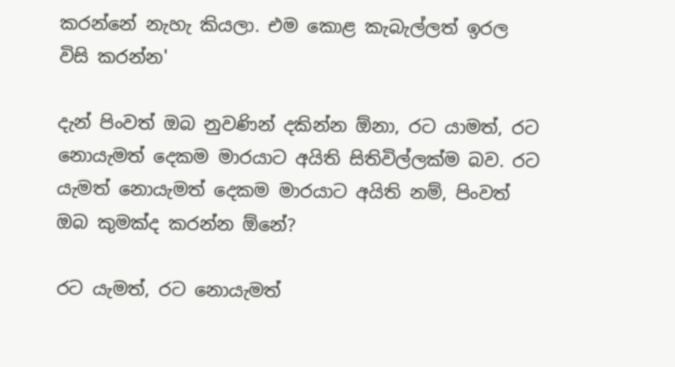කරන්නේ නැහැ කියලා. එම කොළ කැබැල්ලත් ඉරල විසි කරන්න'

දැන් පිංවත් ඔබ නුවණින් දකින්න ඕනා, රට යාමත්, රට නොයැමත් දෙකම මාරයාට අයිති සිතිවිල්ලක්‌ම බව. රට යැමත් නොයැමත් දෙකම මාරයාට අයිති නම්, පිංවත් ඔබ කුමක්‌ද කරන්න ඕනේ?

රට යැමත්, රට නොයැමත්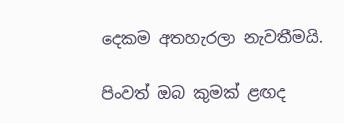දෙකම අතහැරලා නැවතීමයි.

පිංවත් ඔබ කුමක්‌ ළඟද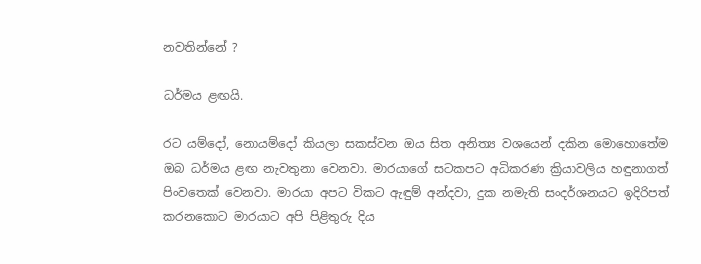නවතින්නේ ?

ධර්මය ළඟයි.

රට යම්දෝ, නොයම්දෝ කියලා සකස්‌වන ඔය සිත අනිත්‍ය වශයෙන් දකින මොහොතේම ඔබ ධර්මය ළඟ නැවතුනා වෙනවා. මාරයාගේ සටකපට අධිකරණ ක්‍රියාවලිය හඳුනාගත් පිංවතෙක්‌ වෙනවා. මාරයා අපට විකට ඇඳුම් අන්දවා, දුක නමැති සංදර්ශනයට ඉදිරිපත් කරනකොට මාරයාට අපි පිළිතුරු දිය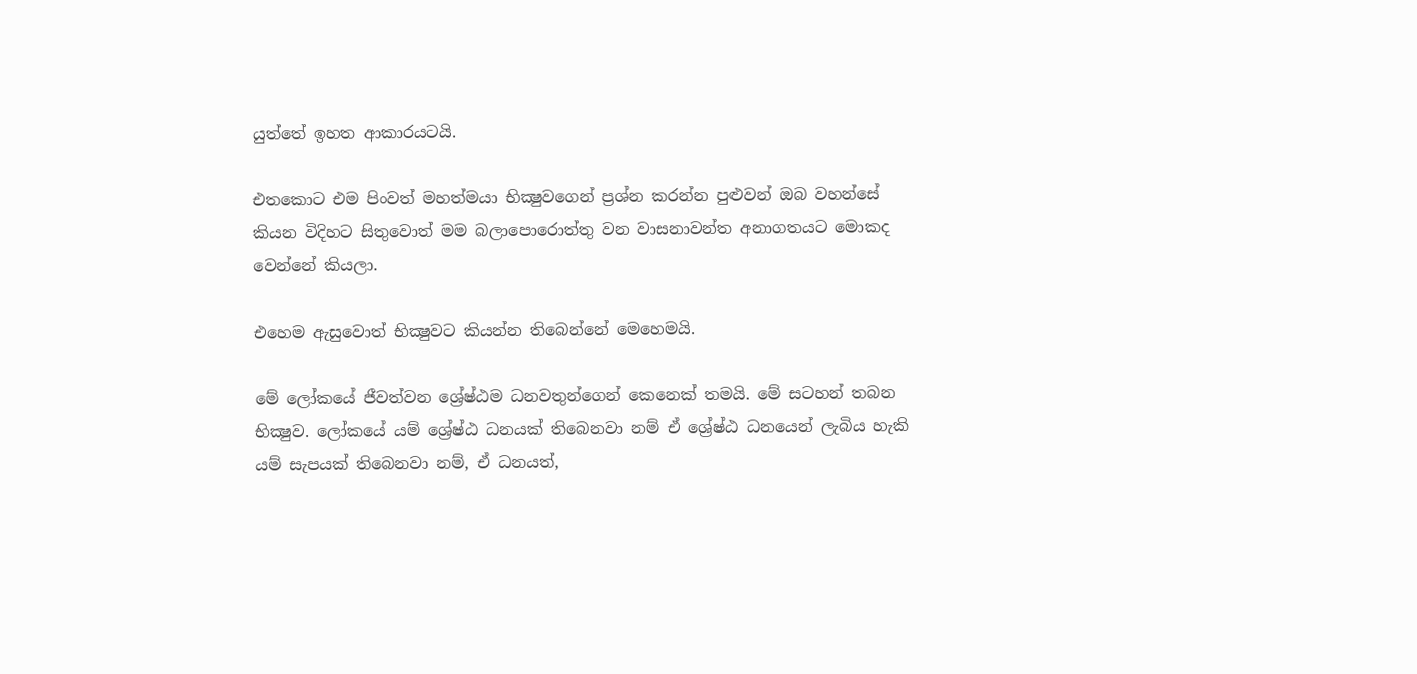යුත්තේ ඉහත ආකාරයටයි.

එතකොට එම පිංවත් මහත්මයා භික්‍ෂුවගෙන් ප්‍රශ්න කරන්න පුළුවන් ඔබ වහන්සේ කියන විදිහට සිතුවොත් මම බලාපොරොත්තු වන වාසනාවන්ත අනාගතයට මොකද වෙන්නේ කියලා.

එහෙම ඇසුවොත් භික්‍ෂුවට කියන්න තිබෙන්නේ මෙහෙමයි.

මේ ලෝකයේ ජීවත්වන ශ්‍රේෂ්ඨම ධනවතුන්ගෙන් කෙනෙක්‌ තමයි. මේ සටහන් තබන භික්‍ෂුව. ලෝකයේ යම් ශ්‍රේෂ්ඨ ධනයක්‌ තිබෙනවා නම් ඒ ශ්‍රේෂ්ඨ ධනයෙන් ලැබිය හැකි යම් සැපයක්‌ තිබෙනවා නම්, ඒ ධනයත්,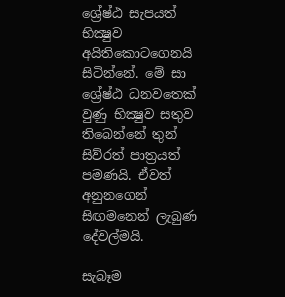ශ්‍රේෂ්ඨ සැපයත් භික්‍ෂුව අයිතිකොටගෙනයි සිටින්නේ. මේ සා ශ්‍රේෂ්ඨ ධනවතෙක්‌ වුණු භික්‍ෂුව සතුව තිබෙන්නේ තුන් සිව්රත් පාත්‍රයත් පමණයි. ඒවත් අනුනගෙන් සිඟමනෙන් ලැබුණ දේවල්මයි.

සැබෑම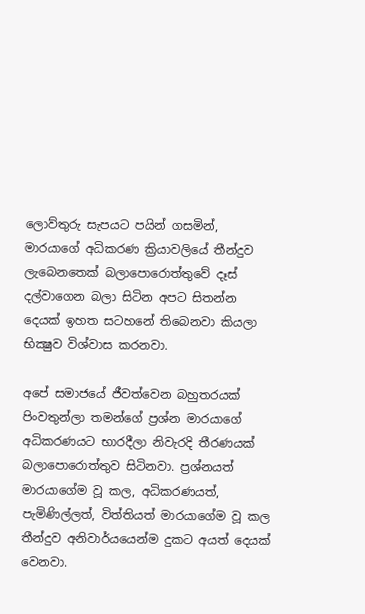ලොව්තුරු සැපයට පයින් ගසමින්, මාරයාගේ අධිකරණ ක්‍රියාවලියේ තීන්දුව ලැබෙනතෙක්‌ බලාපොරොත්තුවේ දෑස්‌ දල්වාගෙන බලා සිටින අපට සිතන්න දෙයක්‌ ඉහත සටහනේ තිබෙනවා කියලා භික්‍ෂුව විශ්වාස කරනවා.

අපේ සමාජයේ ජීවත්වෙන බහුතරයක්‌ පිංවතුන්ලා තමන්ගේ ප්‍රශ්න මාරයාගේ අධිකරණයට භාරදීලා නිවැරදි තීරණයක්‌ බලාපොරොත්තුව සිටිනවා. ප්‍රශ්නයත් මාරයාගේම වූ කල, අධිකරණයත්, පැමිණිල්ලත්, විත්තියත් මාරයාගේම වූ කල තීන්දුව අනිවාර්යයෙන්ම දුකට අයත් දෙයක්‌ වෙනවා.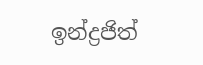ඉන්ද්‍රජිත්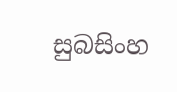සුබසිංහ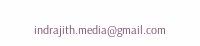indrajith.media@gmail.com